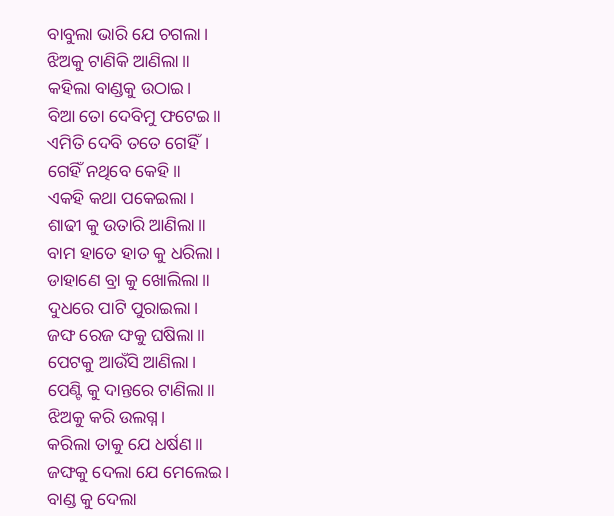ବାବୁଲା ଭାରି ଯେ ଚଗଲା।
ଝିଅକୁ ଟାଣିକି ଆଣିଲା॥
କହିଲା ବାଣ୍ଡକୁ ଉଠାଇ।
ବିଆ ତୋ ଦେବିମୁ ଫଟେଇ॥
ଏମିତି ଦେବି ତତେ ଗେହିଁ।
ଗେହିଁ ନଥିବେ କେହି॥
ଏକହି କଥା ପକେଇଲା।
ଶାଢୀ କୁ ଉତାରି ଆଣିଲା॥
ବାମ ହାତେ ହାତ କୁ ଧରିଲା।
ଡାହାଣେ ବ୍ରା କୁ ଖୋଲିଲା॥
ଦୁଧରେ ପାଟି ପୁରାଇଲା।
ଜଙ୍ଘ ରେଜ ଙ୍ଘକୁ ଘଷିଲା॥
ପେଟକୁ ଆଉଁସି ଆଣିଲା।
ପେଣ୍ଟି କୁ ଦାନ୍ତରେ ଟାଣିଲା॥
ଝିଅକୁ କରି ଉଲଗ୍ନ।
କରିଲା ତାକୁ ଯେ ଧର୍ଷଣ॥
ଜଙ୍ଘକୁ ଦେଲା ଯେ ମେଲେଇ।
ବାଣ୍ଡ କୁ ଦେଲା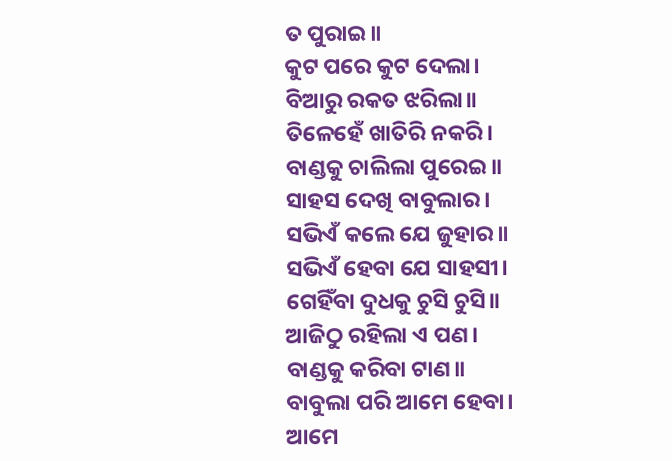ତ ପୁରାଇ॥
କୁଟ ପରେ କୁଟ ଦେଲା।
ବିଆରୁ ରକତ ଝରିଲା॥
ତିଳେହେଁ ଖାତିରି ନକରି।
ବାଣ୍ଡକୁ ଚାଲିଲା ପୁରେଇ॥
ସାହସ ଦେଖି ବାବୁଲାର।
ସଭିଏଁ କଲେ ଯେ ଜୁହାର॥
ସଭିଏଁ ହେବା ଯେ ସାହସୀ।
ଗେହିଁବା ଦୁଧକୁ ଚୁସି ଚୁସି॥
ଆଜିଠୁ ରହିଲା ଏ ପଣ।
ବାଣ୍ଡକୁ କରିବା ଟାଣ॥
ବାବୁଲା ପରି ଆମେ ହେବା।
ଆମେ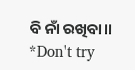ବି ନାଁ ରଖିବା॥
*Don't try